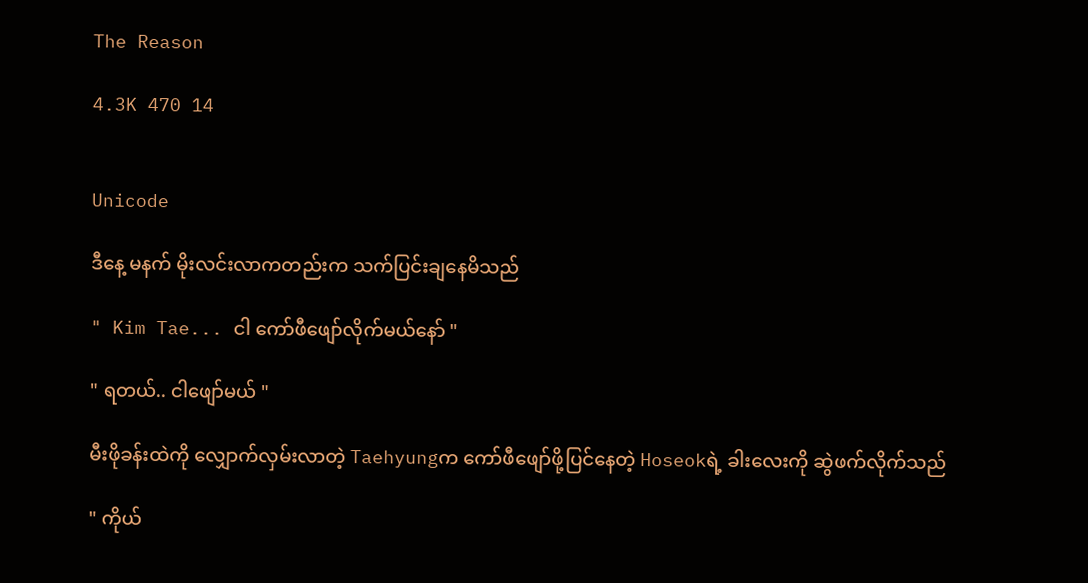The Reason

4.3K 470 14


Unicode

ဒီနေ့ မနက် မိုးလင်းလာကတည်းက သက်ပြင်းချနေမိသည်

" Kim Tae... ငါ ကော်ဖီဖျော်လိုက်မယ်နော် "

" ရတယ်.. ငါဖျော်မယ် "

မီးဖိုခန်းထဲကို လျှောက်လှမ်းလာတဲ့ Taehyungက ကော်ဖီဖျော်ဖို့ပြင်နေတဲ့ Hoseokရဲ့ ခါးလေးကို ဆွဲဖက်လိုက်သည်

" ကိုယ်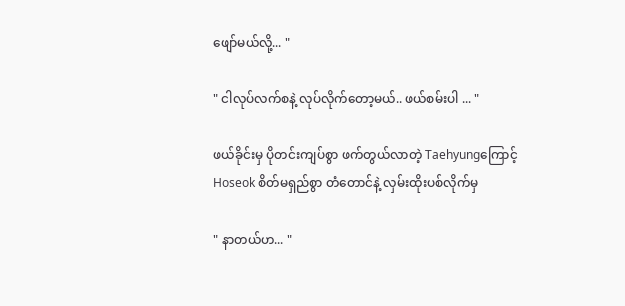ဖျော်မယ်လို့... "

" ငါလုပ်လက်စနဲ့ လုပ်လိုက်တော့မယ်.. ဖယ်စမ်းပါ ... "

ဖယ်ခိုင်းမှ ပိုတင်းကျပ်စွာ ဖက်တွယ်လာတဲ့ Taehyungကြောင့် Hoseok စိတ်မရှည်စွာ တံတောင်နဲ့ လှမ်းထိုးပစ်လိုက်မှ

" နာတယ်ဟ... "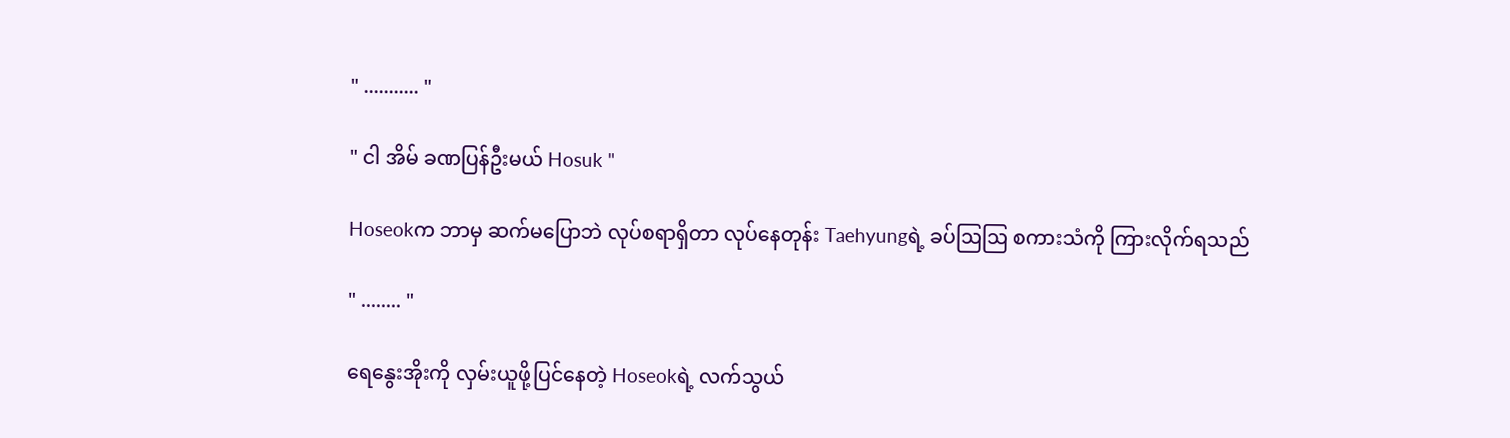" ........... "

" ငါ အိမ် ခဏပြန်ဦးမယ် Hosuk "

Hoseokက ဘာမှ ဆက်မပြောဘဲ လုပ်စရာရှိတာ လုပ်နေတုန်း Taehyungရဲ့ ခပ်ဩဩ စကားသံကို ကြားလိုက်ရသည်

" ........ "

ရေနွေးအိုးကို လှမ်းယူဖို့ပြင်နေတဲ့ Hoseokရဲ့ လက်သွယ်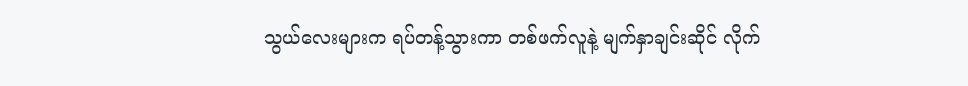သွယ်လေးများက ရပ်တန့်သွားကာ တစ်ဖက်လူနဲ့ မျက်နှာချင်းဆိုင် လိုက်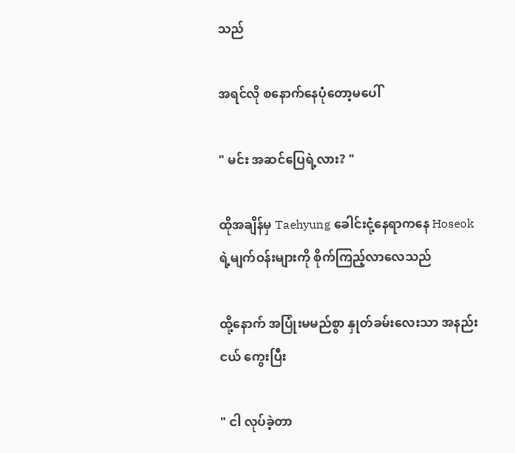သည်

အရင်လို စနောက်နေပုံတော့မပေါ်

" မင်း အဆင်ပြေရဲ့လား? "

ထိုအချိန်မှ Taehyung ခေါင်းငုံ့နေရာကနေ Hoseokရဲ့မျက်ဝန်းများကို စိုက်ကြည့်လာလေသည်

ထို့နောက် အပြုံးမမည်စွာ နှုတ်ခမ်းလေးသာ အနည်းငယ် ကွေးပြီး

" ငါ လုပ်ခဲ့တာ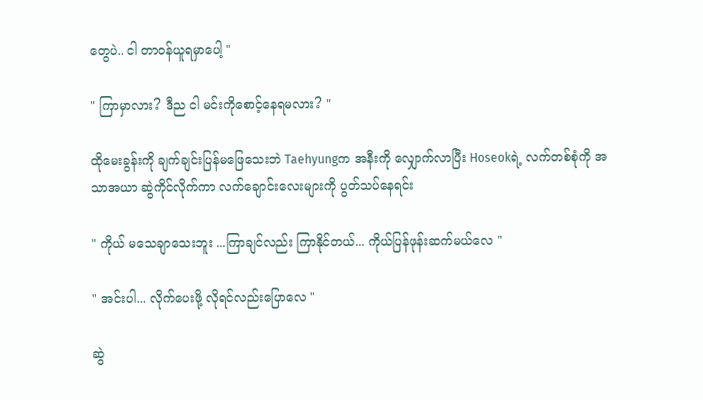တွေပဲ.. ငါ တာဝန်ယူရမှာပေါ့ "

" ကြာမှာလား? ဒီည ငါ မင်းကိုစောင့်နေရမလား? "

ထိုမေးခွန်းကို ချက်ချင်းပြန်မဖြေသေးဘဲ Taehyungက အနီးကို လျှောက်လာပြီး Hoseokရဲ့ လက်တစ်စုံကို အသာအယာ ဆွဲကိုင်လိုက်ကာ လက်ချောင်းလေးများကို ပွတ်သပ်နေရင်း

" ကိုယ် မသေချာသေးဘူး ...ကြာချင်လည်း ကြာနိုင်တယ်... ကိုယ်ပြန်ဖုန်းဆက်မယ်လေ "

" အင်းပါ... လိုက်ပေးဖို့ လိုရင်လည်းပြောလေ "

ဆွဲ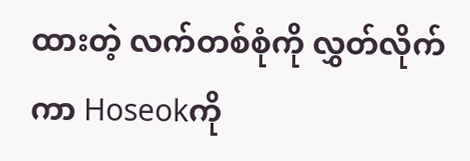ထားတဲ့ လက်တစ်စုံကို လွှတ်လိုက်ကာ Hoseokကို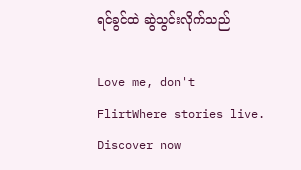ရင်ခွင်ထဲ ဆွဲသွင်းလိုက်သည်

Love me, don't FlirtWhere stories live. Discover now